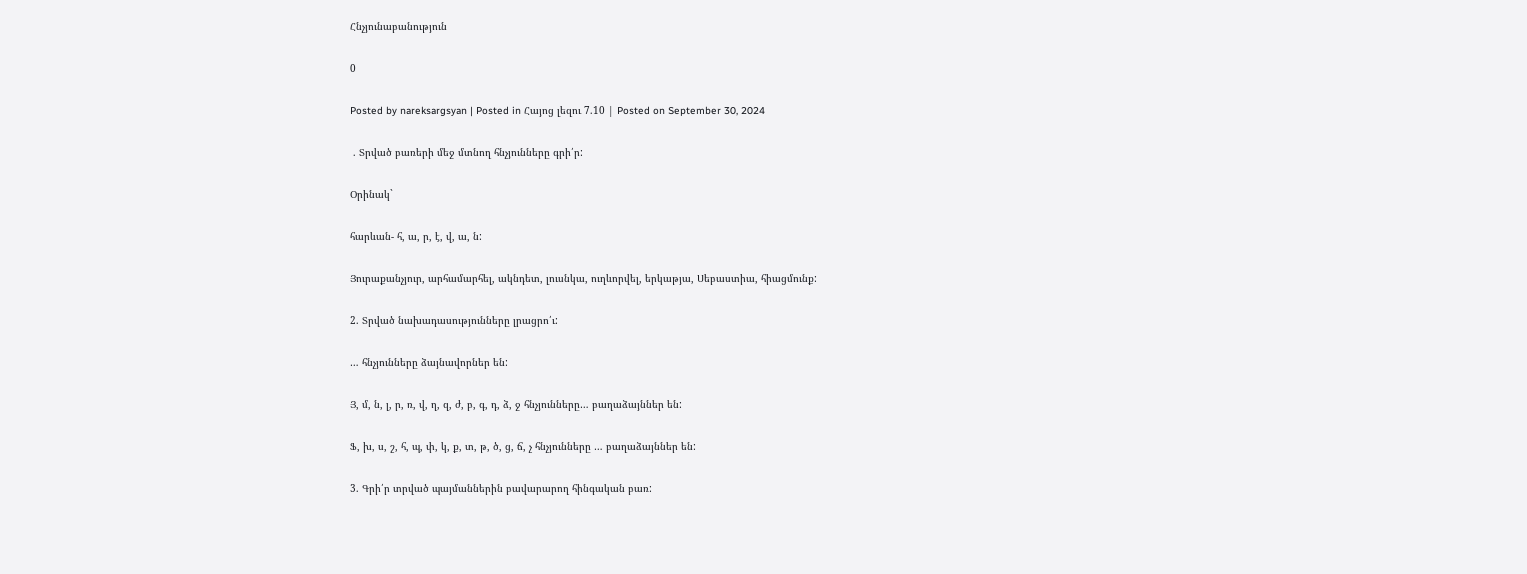Հնչյունաբանություն

0

Posted by nareksargsyan | Posted in Հայոց լեզու 7.10 | Posted on September 30, 2024

 . Տրված բառերի մեջ մտնող հնչյունները գրի՛ր:

Օրինակ`

հարևան- հ, ա, ր, է, վ, ա, ն:

Յուրաքանչյուր, արհամարհել, ակնդետ, լուսնկա, ուղևորվել, երկաթյա, Սեբաստիա, հիացմունք:

2. Տրված նախադասությունները լրացրո՛ւ:

… հնչյունները ձայնավորներ են:

Յ, մ, ն, լ, ր, ռ, վ, ղ, զ, ժ, բ, գ, դ, ձ, ջ հնչյունները… բաղաձայններ են:

Ֆ, խ, ս, շ, հ, պ, փ, կ, ք, տ, թ, ծ, ց, ճ, չ հնչյունները … բաղաձայններ են:

3. Գրի՛ր տրված պայմաններին բավարարող հինգական բառ: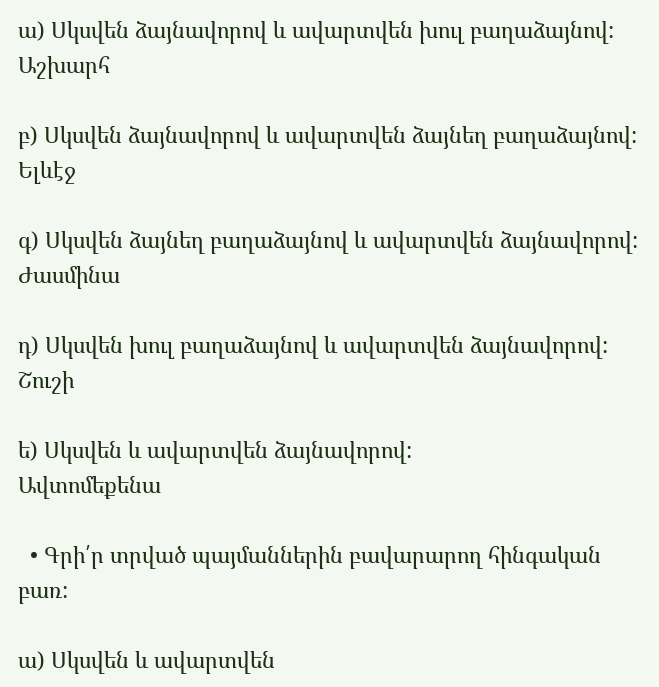ա) Սկսվեն ձայնավորով և ավարտվեն խուլ բաղաձայնով:
Աշխարհ

բ) Սկսվեն ձայնավորով և ավարտվեն ձայնեղ բաղաձայնով:
Ելևէջ

գ) Սկսվեն ձայնեղ բաղաձայնով և ավարտվեն ձայնավորով:
Ժասմինա

դ) Սկսվեն խուլ բաղաձայնով և ավարտվեն ձայնավորով:
Շուշի

ե) Սկսվեն և ավարտվեն ձայնավորով:
Ավտոմեքենա

  • Գրի՛ր տրված պայմաններին բավարարող հինգական բառ:

ա) Սկսվեն և ավարտվեն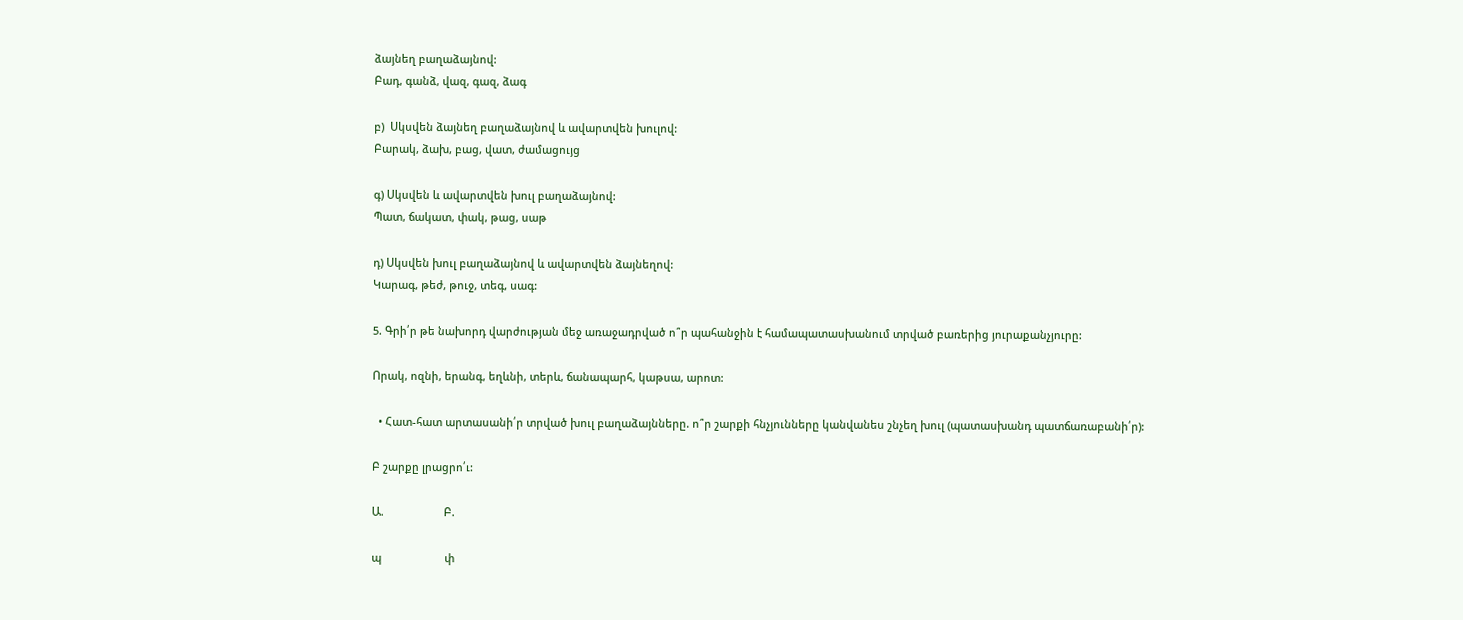ձայնեղ բաղաձայնով:
Բադ, գանձ, վազ, գազ, ձագ

բ)  Սկսվեն ձայնեղ բաղաձայնով և ավարտվեն խուլով:
Բարակ, ձախ, բաց, վատ, ժամացույց

գ) Սկսվեն և ավարտվեն խուլ բաղաձայնով:
Պատ, ճակատ, փակ, թաց, սաթ

դ) Սկսվեն խուլ բաղաձայնով և ավարտվեն ձայնեղով:
Կարագ, թեժ, թուջ, տեգ, սագ:

5. Գրի՛ր թե նախորդ վարժության մեջ առաջադրված ո՞ր պահանջին է համապատասխանում տրված բառերից յուրաքանչյուրը:

Որակ, ոզնի, երանգ, եղևնի, տերև, ճանապարհ, կաթսա, արոտ:

  • Հատ-հատ արտասանի՛ր տրված խուլ բաղաձայնները. ո՞ր շարքի հնչյունները կանվանես շնչեղ խուլ (պատասխանդ պատճառաբանի՛ր):

Բ շարքը լրացրո՛ւ:

Ա.                    Բ.

պ                     փ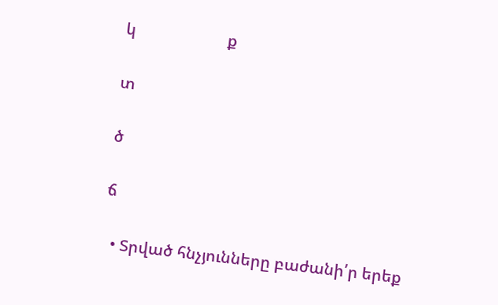կ                       ք

տ

ծ

ճ

  • Տրված հնչյունները բաժանի՛ր երեք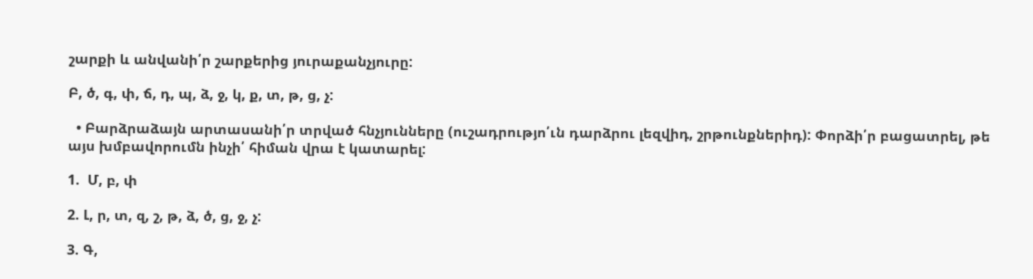շարքի և անվանի՛ր շարքերից յուրաքանչյուրը:

Բ, ծ, գ, փ, ճ, դ, պ, ձ, ջ, կ, ք, տ, թ, ց, չ:

  • Բարձրաձայն արտասանի՛ր տրված հնչյունները (ուշադրությո՛ւն դարձրու լեզվիդ, շրթունքներիդ): Փորձի՛ր բացատրել, թե այս խմբավորումն ինչի՛ հիման վրա է կատարել:

1.  Մ, բ, փ

2. Լ, ր, տ, զ, շ, թ, ձ, ծ, ց, ջ, չ:

3. Գ,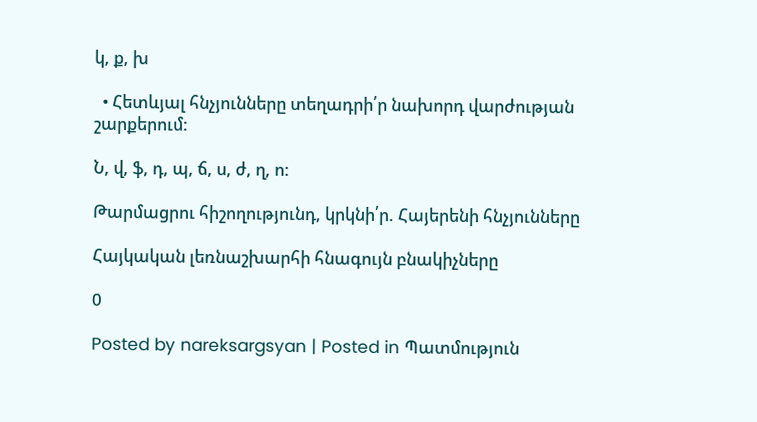կ, ք, խ

  • Հետևյալ հնչյունները տեղադրի՛ր նախորդ վարժության շարքերում:

Ն, վ, ֆ, դ, պ, ճ, ս, ժ, ղ, ո:

Թարմացրու հիշողությունդ, կրկնի՛ր. Հայերենի հնչյունները

Հայկական լեռնաշխարհի հնագույն բնակիչները

0

Posted by nareksargsyan | Posted in Պատմություն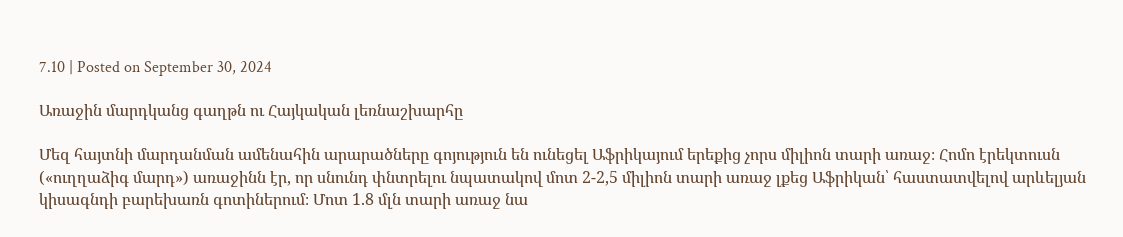7.10 | Posted on September 30, 2024

Առաջին մարդկանց գաղթն ու Հայկական լեռնաշխարհը

Մեզ հայտնի մարդանման ամենահին արարածները գոյություն են ունեցել Աֆրիկայում երեքից չորս միլիոն տարի առաջ։ Հոմո էրեկտուսն («ուղղաձիգ մարդ») առաջինն էր, որ սնունդ փնտրելու նպատակով մոտ 2-2,5 միլիոն տարի առաջ լքեց Աֆրիկան՝ հաստատվելով արևելյան կիսագնդի բարեխառն գոտիներում։ Մոտ 1.8 մլն տարի առաջ նա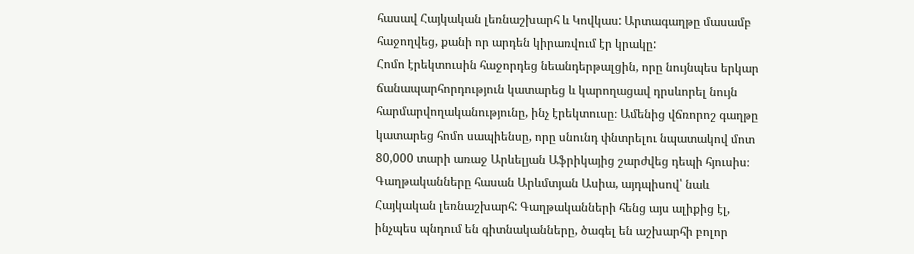հասավ Հայկական լեռնաշխարհ և Կովկաս: Արտագաղթը մասամբ հաջողվեց, քանի որ արդեն կիրառվում էր կրակը:
Հոմո էրեկտուսին հաջորդեց նեանդերթալցին, որը նույնպես երկար ճանապարհորդություն կատարեց և կարողացավ դրսևորել նույն հարմարվողականությունը, ինչ էրեկտուսը։ Ամենից վճռորոշ գաղթը կատարեց հոմո սապիենսը, որը սնունդ փնտրելու նպատակով մոտ 80,000 տարի առաջ Արևելյան Աֆրիկայից շարժվեց դեպի հյուսիս։ Գաղթականները հասան Արևմտյան Ասիա, այդպիսով՝ նաև Հայկական լեռնաշխարհ: Գաղթականների հենց այս ալիքից էլ, ինչպես պնդում են գիտնականները, ծագել են աշխարհի բոլոր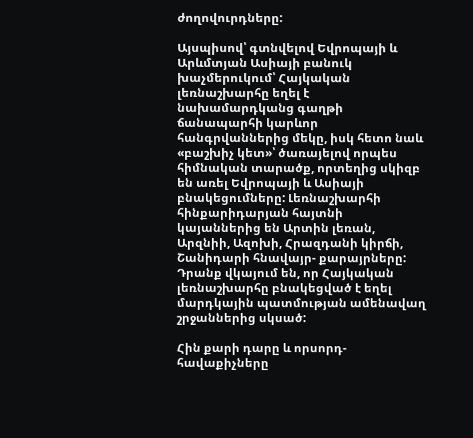ժողովուրդները:

Այսպիսով՝ գտնվելով Եվրոպայի և Արևմտյան Ասիայի բանուկ խաչմերուկում՝ Հայկական լեռնաշխարհը եղել է նախամարդկանց գաղթի ճանապարհի կարևոր հանգրվաններից մեկը, իսկ հետո նաև «բաշխիչ կետ»՝ ծառայելով որպես հիմնական տարածք, որտեղից սկիզբ են առել Եվրոպայի և Ասիայի բնակեցումները: Լեռնաշխարհի հինքարիդարյան հայտնի կայաններից են Արտին լեռան, Արզնիի, Ազոխի, Հրազդանի կիրճի, Շանիդարի հնավայր- քարայրները: Դրանք վկայում են, որ Հայկական լեռնաշխարհը բնակեցված է եղել մարդկային պատմության ամենավաղ շրջաններից սկսած:

Հին քարի դարը և որսորդ-հավաքիչները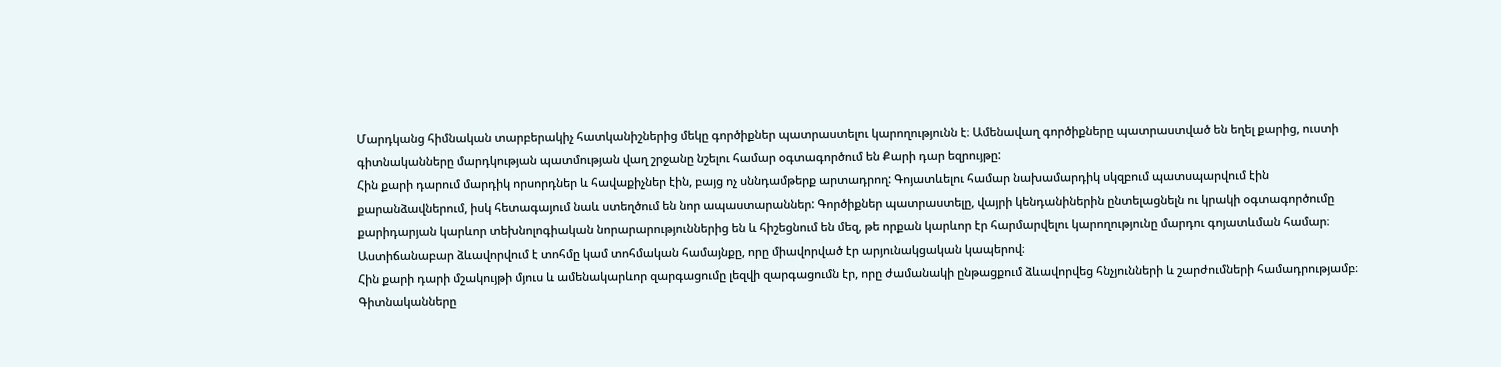Մարդկանց հիմնական տարբերակիչ հատկանիշներից մեկը գործիքներ պատրաստելու կարողությունն է։ Ամենավաղ գործիքները պատրաստված են եղել քարից, ուստի գիտնականները մարդկության պատմության վաղ շրջանը նշելու համար օգտագործում են Քարի դար եզրույթը:
Հին քարի դարում մարդիկ որսորդներ և հավաքիչներ էին, բայց ոչ սննդամթերք արտադրող: Գոյատևելու համար նախամարդիկ սկզբում պատսպարվում էին քարանձավներում, իսկ հետագայում նաև ստեղծում են նոր ապաստարաններ: Գործիքներ պատրաստելը, վայրի կենդանիներին ընտելացնելն ու կրակի օգտագործումը քարիդարյան կարևոր տեխնոլոգիական նորարարություններից են և հիշեցնում են մեզ, թե որքան կարևոր էր հարմարվելու կարողությունը մարդու գոյատևման համար։ Աստիճանաբար ձևավորվում է տոհմը կամ տոհմական համայնքը, որը միավորված էր արյունակցական կապերով։
Հին քարի դարի մշակույթի մյուս և ամենակարևոր զարգացումը լեզվի զարգացումն էր, որը ժամանակի ընթացքում ձևավորվեց հնչյունների և շարժումների համադրությամբ։ Գիտնականները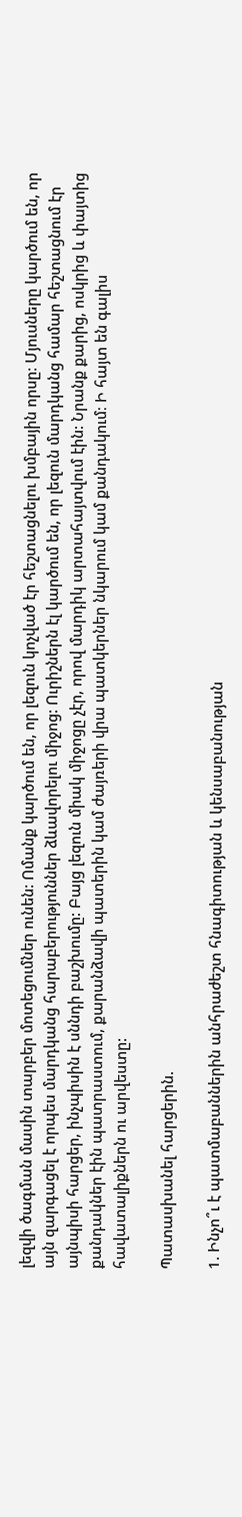լեզվի ծագման մասին տարբեր մոտեցումներ ունեն: Ոմանք կարծում են, որ լեզուն կոչված էր հեշտացնելու խմբային որսը։ Մյուսները կարծում են, որ այն զարգացել է որպես մարդկանց հարաբերություններ ձևավորելու միջոց: Ուրիշներն էլ կարծում են, որ լեզուն մարդկանց համար հեշտացնում էր այնպիսի հարցեր, ինչպիսին է սննդի բաշխումը: Բայց լեզուն միակ միջոցը չէր, որով մարդիկ արտահայտվում էին: Նրանք քարից, ոսկրից և փայտից քանդակներ էին պատրաստում, քարանձավի պատերին կամ ժայռերի վրա պատկերներ նկարում կամ քանդակում։ Ի հայտ են գալիս հավատալիքներն ու արվեստը:

Պատասխանել հարցերին.

1. Ինչո՞ւ է պատմաբաններին անհրաժեշտ հնագիտության և կենսաբանության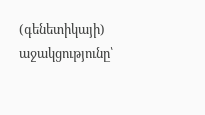(գենետիկայի) աջակցությունը՝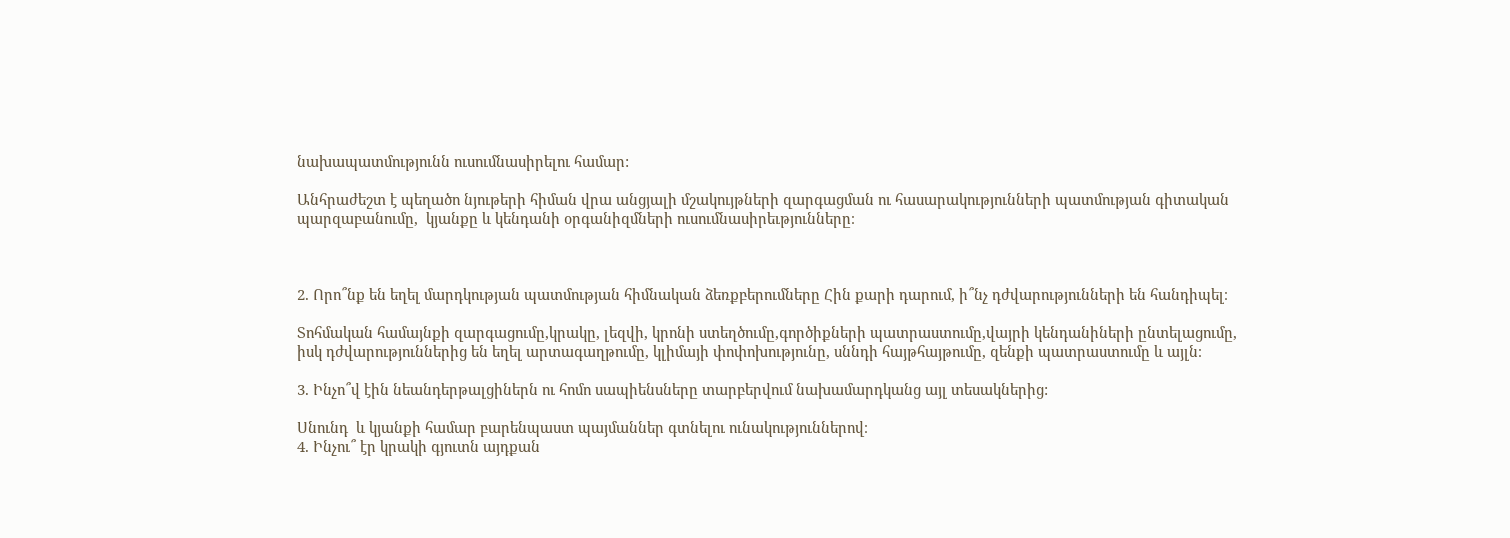նախապատմությունն ուսումնասիրելու համար:

Անհրաժեշտ է պեղածո նյութերի հիման վրա անցյալի մշակույթների զարգացման ու հասարակությունների պատմության գիտական պարզաբանումը,  կյանքը և կենդանի օրգանիզմների ուսումնասիրեւթյունները։



2. Որո՞նք են եղել մարդկության պատմության հիմնական ձեռքբերումները Հին քարի դարում, ի՞նչ դժվարությունների են հանդիպել։

Տոհմական համայնքի զարգացումը,կրակը, լեզվի, կրոնի ստեղծումը,գործիքների պատրաստումը,վայրի կենդանիների ընտելացումը, իսկ դժվարություններից են եղել արտագաղթումը, կլիմայի փոփոխությունը, սննդի հայթհայթումը, զենքի պատրաստումը և այլն։

3. Ինչո՞վ էին նեանդերթալցիներն ու հոմո սապիենսները տարբերվում նախամարդկանց այլ տեսակներից:

Սնունդ  և կյանքի համար բարենպաստ պայմաններ գտնելու ունակություններով։
4. Ինչու՞ էր կրակի գյուտն այդքան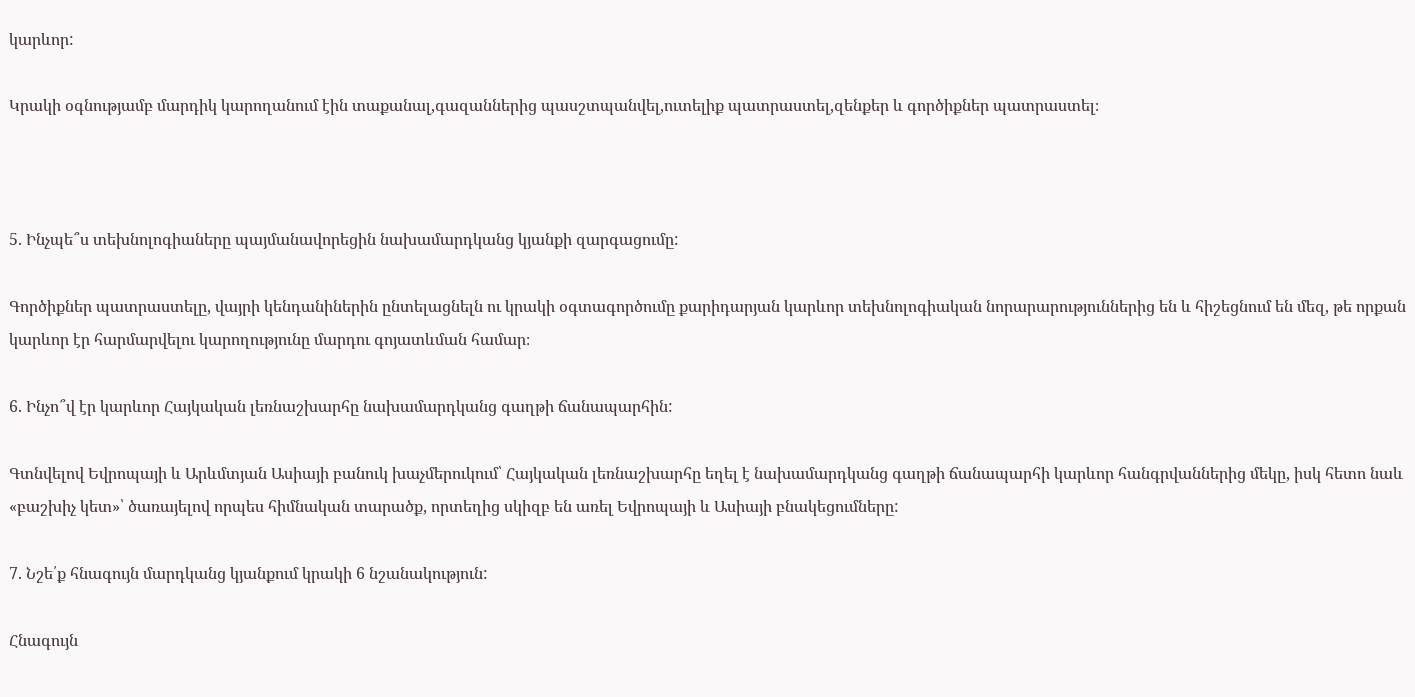կարևոր:

Կրակի օգնությամբ մարդիկ կարողանում էին տաքանալ,գազաններից պասշտպանվել,ուտելիք պատրաստել,զենքեր և գործիքներ պատրաստել։



5. Ինչպե՞ս տեխնոլոգիաները պայմանավորեցին նախամարդկանց կյանքի զարգացումը:

Գործիքներ պատրաստելը, վայրի կենդանիներին ընտելացնելն ու կրակի օգտագործումը քարիդարյան կարևոր տեխնոլոգիական նորարարություններից են և հիշեցնում են մեզ, թե որքան կարևոր էր հարմարվելու կարողությունը մարդու գոյատևման համար։

6. Ինչո՞վ էր կարևոր Հայկական լեռնաշխարհը նախամարդկանց գաղթի ճանապարհին:

Գտնվելով Եվրոպայի և Արևմտյան Ասիայի բանուկ խաչմերուկում՝ Հայկական լեռնաշխարհը եղել է նախամարդկանց գաղթի ճանապարհի կարևոր հանգրվաններից մեկը, իսկ հետո նաև «բաշխիչ կետ»՝ ծառայելով որպես հիմնական տարածք, որտեղից սկիզբ են առել Եվրոպայի և Ասիայի բնակեցումները:

7. Նշե՛ք հնագույն մարդկանց կյանքում կրակի 6 նշանակություն:

Հնագույն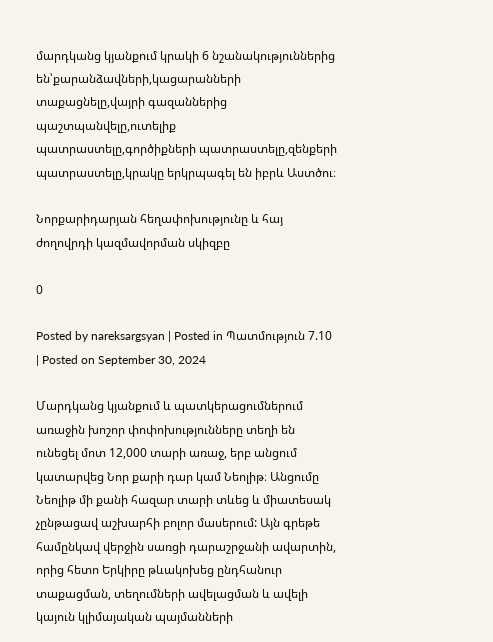մարդկանց կյանքում կրակի 6 նշանակություններից են՝քարանձավների,կացարանների տաքացնելը,վայրի գազաններից պաշտպանվելը,ուտելիք պատրաստելը,գործիքների պատրաստելը,զենքերի պատրաստելը,կրակը երկրպագել են իբրև Աստծու։

Նորքարիդարյան հեղափոխությունը և հայ ժողովրդի կազմավորման սկիզբը

0

Posted by nareksargsyan | Posted in Պատմություն 7.10 | Posted on September 30, 2024

Մարդկանց կյանքում և պատկերացումներում առաջին խոշոր փոփոխությունները տեղի են ունեցել մոտ 12,000 տարի առաջ, երբ անցում կատարվեց Նոր քարի դար կամ Նեոլիթ։ Անցումը Նեոլիթ մի քանի հազար տարի տևեց և միատեսակ չընթացավ աշխարհի բոլոր մասերում: Այն գրեթե համընկավ վերջին սառցի դարաշրջանի ավարտին, որից հետո Երկիրը թևակոխեց ընդհանուր տաքացման, տեղումների ավելացման և ավելի կայուն կլիմայական պայմանների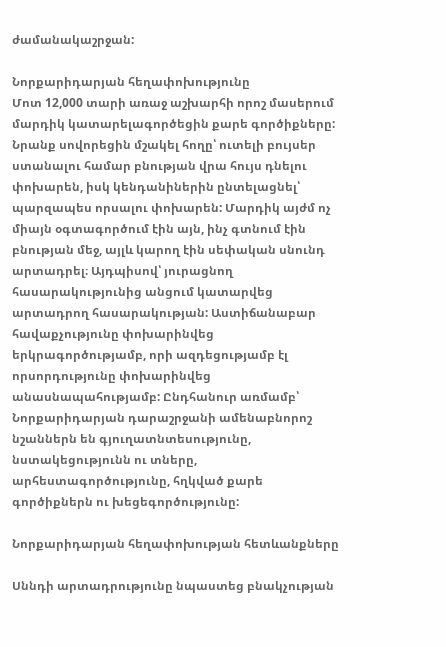ժամանակաշրջան:

Նորքարիդարյան հեղափոխությունը
Մոտ 12,000 տարի առաջ աշխարհի որոշ մասերում մարդիկ կատարելագործեցին քարե գործիքները: Նրանք սովորեցին մշակել հողը՝ ուտելի բույսեր ստանալու համար բնության վրա հույս դնելու փոխարեն, իսկ կենդանիներին ընտելացնել՝ պարզապես որսալու փոխարեն: Մարդիկ այժմ ոչ միայն օգտագործում էին այն, ինչ գտնում էին բնության մեջ, այլև կարող էին սեփական սնունդ արտադրել։ Այդպիսով՝ յուրացնող հասարակությունից անցում կատարվեց արտադրող հասարակության: Աստիճանաբար հավաքչությունը փոխարինվեց երկրագործությամբ, որի ազդեցությամբ էլ որսորդությունը փոխարինվեց անասնապահությամբ: Ընդհանուր առմամբ՝ Նորքարիդարյան դարաշրջանի ամենաբնորոշ նշաններն են գյուղատնտեսությունը, նստակեցությունն ու տները, արհեստագործությունը, հղկված քարե գործիքներն ու խեցեգործությունը:

Նորքարիդարյան հեղափոխության հետևանքները

Սննդի արտադրությունը նպաստեց բնակչության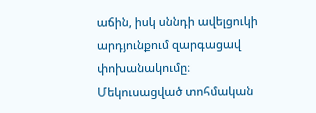աճին, իսկ սննդի ավելցուկի արդյունքում զարգացավ փոխանակումը։ Մեկուսացված տոհմական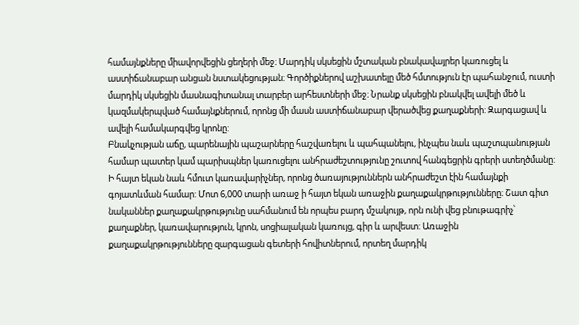համայնքները միավորվեցին ցեղերի մեջ։ Մարդիկ սկսեցին մշտական բնակավայրեր կառուցել և աստիճանաբար անցան նստակեցության։ Գործիքներով աշխատելը մեծ հմտություն էր պահանջում, ուստի մարդիկ սկսեցին մասնագիտանալ տարբեր արհեստների մեջ։ Նրանք սկսեցին բնակվել ավելի մեծ և կազմակերպված համայնքներում, որոնց մի մասն աստիճանաբար վերածվեց քաղաքների: Զարգացավ և ավելի համակարգվեց կրոնը:
Բնակչության աճը, պարենային պաշարները հաշվառելու և պահպանելու, ինչպես նաև պաշտպանության համար պատեր կամ պարիսպներ կառուցելու անհրաժեշտությունը շուտով հանգեցրին գրերի ստեղծմանը: Ի հայտ եկան նաև հմուտ կառավարիչներ, որոնց ծառայություններն անհրաժեշտ էին համայնքի գոյատևման համար: Մոտ 6,000 տարի առաջ ի հայտ եկան առաջին քաղաքակրթությունները։ Շատ գիտ նականներ քաղաքակրթությունը սահմանում են որպես բարդ մշակույթ, որն ունի վեց բնութագրիչ՝ քաղաքներ, կառավարություն, կրոն, սոցիալական կառույց, գիր և արվեստ: Առաջին քաղաքակրթությունները զարգացան գետերի հովիտներում, որտեղ մարդիկ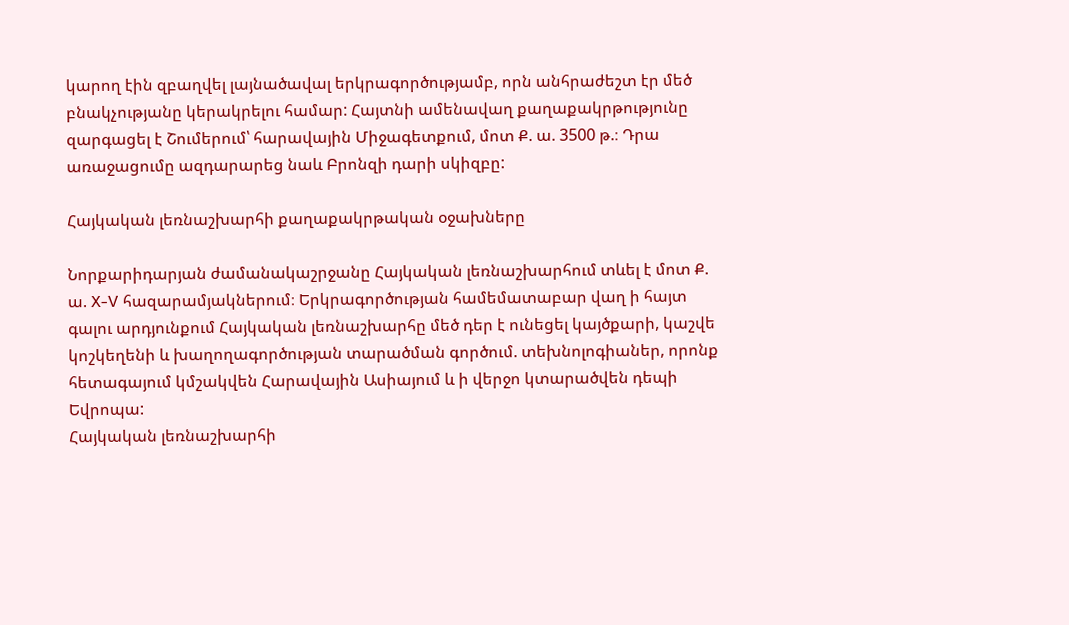կարող էին զբաղվել լայնածավալ երկրագործությամբ, որն անհրաժեշտ էր մեծ բնակչությանը կերակրելու համար: Հայտնի ամենավաղ քաղաքակրթությունը զարգացել է Շումերում՝ հարավային Միջագետքում, մոտ Ք. ա. 3500 թ.։ Դրա առաջացումը ազդարարեց նաև Բրոնզի դարի սկիզբը:

Հայկական լեռնաշխարհի քաղաքակրթական օջախները

Նորքարիդարյան ժամանակաշրջանը Հայկական լեռնաշխարհում տևել է մոտ Ք. ա. X-V հազարամյակներում։ Երկրագործության համեմատաբար վաղ ի հայտ գալու արդյունքում Հայկական լեռնաշխարհը մեծ դեր է ունեցել կայծքարի, կաշվե կոշկեղենի և խաղողագործության տարածման գործում. տեխնոլոգիաներ, որոնք հետագայում կմշակվեն Հարավային Ասիայում և ի վերջո կտարածվեն դեպի Եվրոպա:
Հայկական լեռնաշխարհի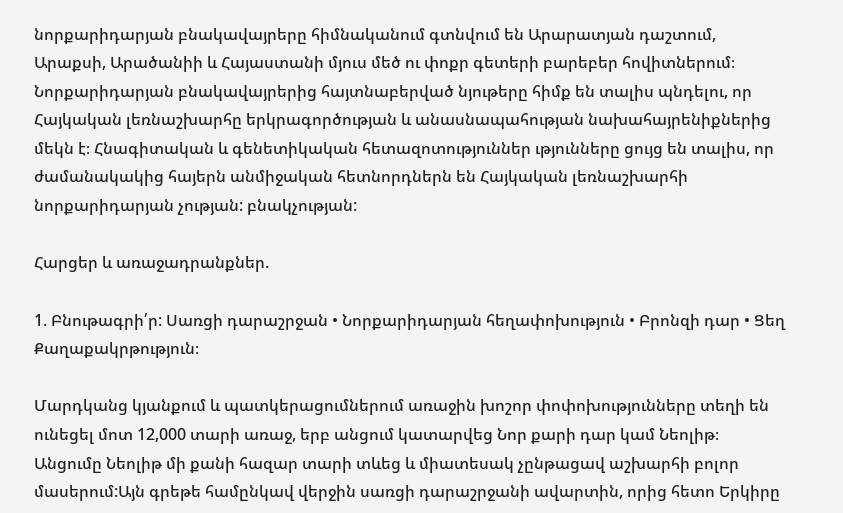նորքարիդարյան բնակավայրերը հիմնականում գտնվում են Արարատյան դաշտում, Արաքսի, Արածանիի և Հայաստանի մյուս մեծ ու փոքր գետերի բարեբեր հովիտներում։ Նորքարիդարյան բնակավայրերից հայտնաբերված նյութերը հիմք են տալիս պնդելու, որ Հայկական լեռնաշխարհը երկրագործության և անասնապահության նախահայրենիքներից մեկն է։ Հնագիտական և գենետիկական հետազոտություններ ւթյունները ցույց են տալիս, որ ժամանակակից հայերն անմիջական հետնորդներն են Հայկական լեռնաշխարհի նորքարիդարյան չության: բնակչության:

Հարցեր և առաջադրանքներ.

1. Բնութագրի՛ր: Սառցի դարաշրջան • Նորքարիդարյան հեղափոխություն • Բրոնզի դար • Ցեղ Քաղաքակրթություն։

Մարդկանց կյանքում և պատկերացումներում առաջին խոշոր փոփոխությունները տեղի են ունեցել մոտ 12,000 տարի առաջ, երբ անցում կատարվեց Նոր քարի դար կամ Նեոլիթ։ Անցումը Նեոլիթ մի քանի հազար տարի տևեց և միատեսակ չընթացավ աշխարհի բոլոր մասերում:Այն գրեթե համընկավ վերջին սառցի դարաշրջանի ավարտին, որից հետո Երկիրը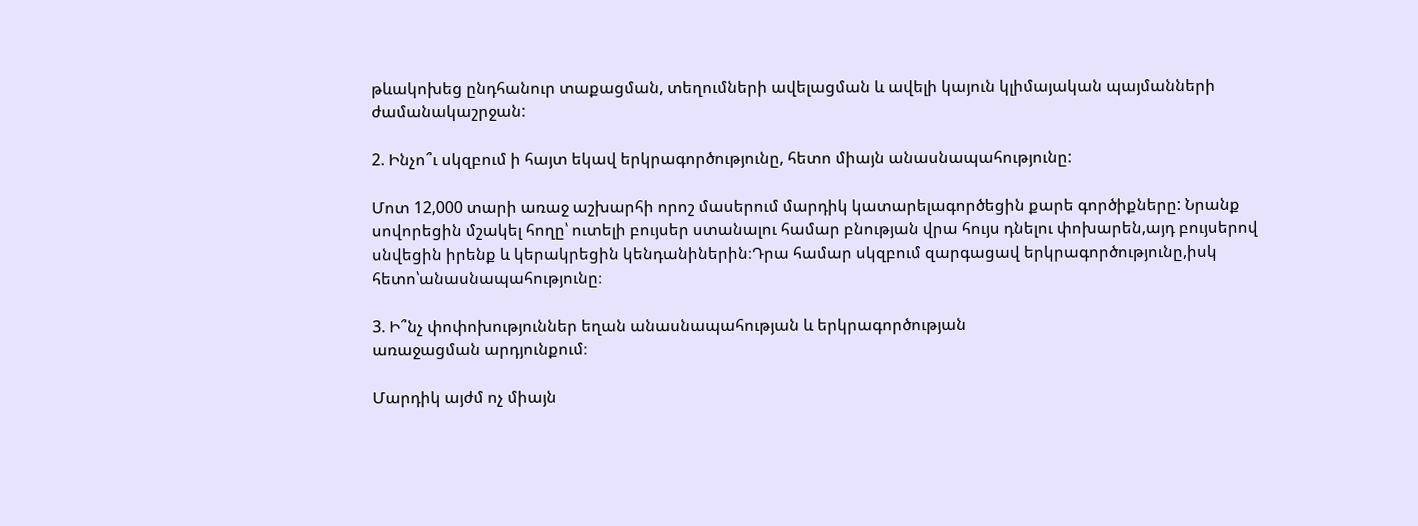թևակոխեց ընդհանուր տաքացման, տեղումների ավելացման և ավելի կայուն կլիմայական պայմանների ժամանակաշրջան:

2. Ինչո՞ւ սկզբում ի հայտ եկավ երկրագործությունը, հետո միայն անասնապահությունը:

Մոտ 12,000 տարի առաջ աշխարհի որոշ մասերում մարդիկ կատարելագործեցին քարե գործիքները: Նրանք սովորեցին մշակել հողը՝ ուտելի բույսեր ստանալու համար բնության վրա հույս դնելու փոխարեն,այդ բույսերով սնվեցին իրենք և կերակրեցին կենդանիներին։Դրա համար սկզբում զարգացավ երկրագործությունը,իսկ հետո՝անասնապահությունը։

3. Ի՞նչ փոփոխություններ եղան անասնապահության և երկրագործության
առաջացման արդյունքում։

Մարդիկ այժմ ոչ միայն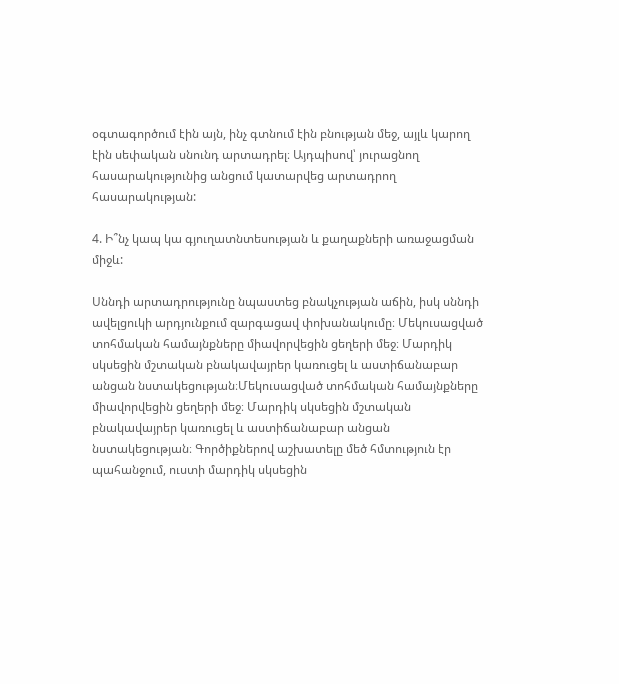օգտագործում էին այն, ինչ գտնում էին բնության մեջ, այլև կարող էին սեփական սնունդ արտադրել։ Այդպիսով՝ յուրացնող հասարակությունից անցում կատարվեց արտադրող հասարակության:

4. Ի՞նչ կապ կա գյուղատնտեսության և քաղաքների առաջացման միջև:

Սննդի արտադրությունը նպաստեց բնակչության աճին, իսկ սննդի ավելցուկի արդյունքում զարգացավ փոխանակումը։ Մեկուսացված տոհմական համայնքները միավորվեցին ցեղերի մեջ։ Մարդիկ սկսեցին մշտական բնակավայրեր կառուցել և աստիճանաբար անցան նստակեցության։Մեկուսացված տոհմական համայնքները միավորվեցին ցեղերի մեջ։ Մարդիկ սկսեցին մշտական բնակավայրեր կառուցել և աստիճանաբար անցան նստակեցության։ Գործիքներով աշխատելը մեծ հմտություն էր պահանջում, ուստի մարդիկ սկսեցին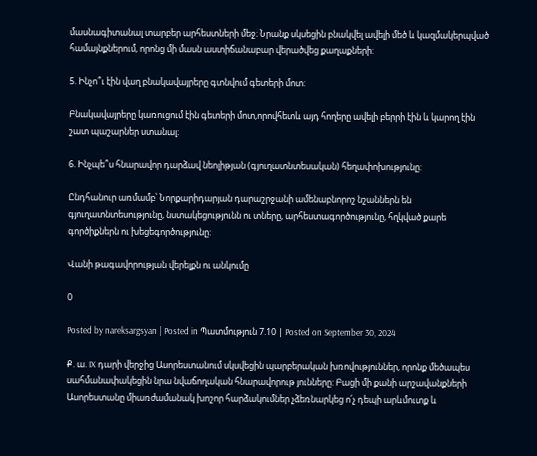մասնագիտանալ տարբեր արհեստների մեջ։ Նրանք սկսեցին բնակվել ավելի մեծ և կազմակերպված համայնքներում, որոնց մի մասն աստիճանաբար վերածվեց քաղաքների:

5. Ինչո՞ւ էին վաղ բնակավայրերը գտնվում գետերի մոտ:

Բնակավայրերը կառուցում էին գետերի մոտ,որովհետև այդ հողերը ավելի բերրի էին և կարող էին  շատ պաշարներ ստանալ։

6. Ինչպե՞ս հնարավոր դարձավ նեոլիթյան (գյուղատնտեսական) հեղափոխությունը:

Ընդհանուր առմամբ՝ Նորքարիդարյան դարաշրջանի ամենաբնորոշ նշաններն են գյուղատնտեսությունը, նստակեցությունն ու տները, արհեստագործությունը, հղկված քարե գործիքներն ու խեցեգործությունը:

Վանի թագավորության վերելքն ու անկումը

0

Posted by nareksargsyan | Posted in Պատմություն 7.10 | Posted on September 30, 2024

Ք. ա. IX դարի վերջից Ասորեստանում սկսվեցին պարբերական խռովություններ, որոնք մեծապես սահմանափակեցին նրա նվաճողական հնարավորութ յունները: Բացի մի քանի արշավանքների Ասորեստանը միառժամանակ խոշոր հարձակումներ չձեռնարկեց ո՛չ դեպի արևմուտք և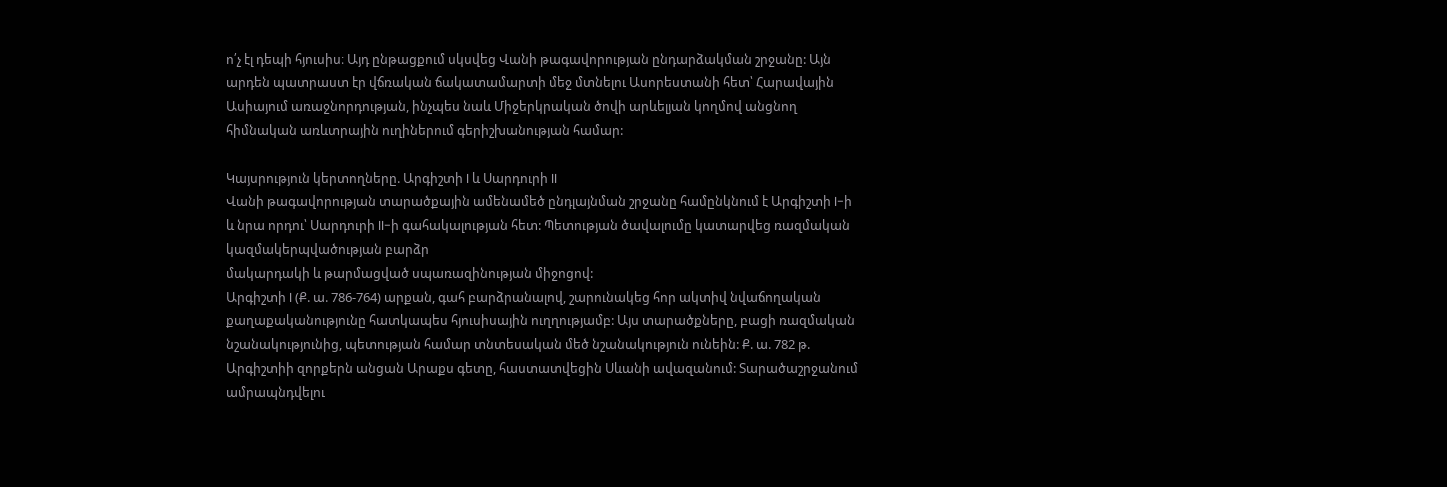ո՛չ էլ դեպի հյուսիս։ Այդ ընթացքում սկսվեց Վանի թագավորության ընդարձակման շրջանը: Այն արդեն պատրաստ էր վճռական ճակատամարտի մեջ մտնելու Ասորեստանի հետ՝ Հարավային Ասիայում առաջնորդության, ինչպես նաև Միջերկրական ծովի արևելյան կողմով անցնող հիմնական առևտրային ուղիներում գերիշխանության համար:

Կայսրություն կերտողները. Արգիշտի I և Սարդուրի II
Վանի թագավորության տարածքային ամենամեծ ընդլայնման շրջանը համընկնում է Արգիշտի I-ի և նրա որդու՝ Սարդուրի II-ի գահակալության հետ: Պետության ծավալումը կատարվեց ռազմական կազմակերպվածության բարձր
մակարդակի և թարմացված սպառազինության միջոցով:
Արգիշտի I (Ք. ա. 786-764) արքան, գահ բարձրանալով, շարունակեց հոր ակտիվ նվաճողական քաղաքականությունը հատկապես հյուսիսային ուղղությամբ: Այս տարածքները, բացի ռազմական նշանակությունից, պետության համար տնտեսական մեծ նշանակություն ունեին: Ք. ա. 782 թ. Արգիշտիի զորքերն անցան Արաքս գետը, հաստատվեցին Սևանի ավազանում: Տարածաշրջանում ամրապնդվելու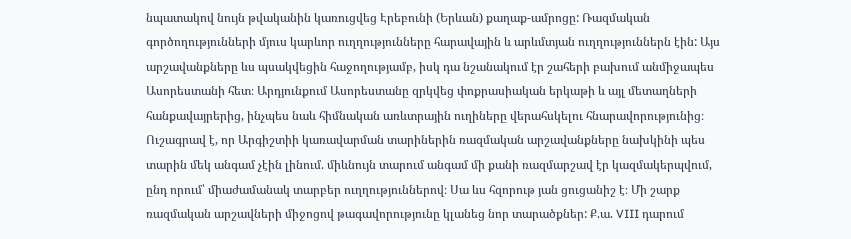նպատակով նույն թվականին կառուցվեց Էրեբունի (Երևան) քաղաք-ամրոցը: Ռազմական գործողությունների մյուս կարևոր ուղղությունները հարավային և արևմտյան ուղղություններն էին: Այս արշավանքները ևս պսակվեցին հաջողությամբ, իսկ դա նշանակում էր շահերի բախում անմիջապես Ասորեստանի հետ։ Արդյունքում Ասորեստանը զրկվեց փոքրասիական երկաթի և այլ մետաղների հանքավայրերից, ինչպես նաև հիմնական առևտրային ուղիները վերահսկելու հնարավորությունից։ Ուշագրավ է, որ Արգիշտիի կառավարման տարիներին ռազմական արշավանքները նախկինի պես տարին մեկ անգամ չէին լինում. միևնույն տարում անգամ մի քանի ռազմարշավ էր կազմակերպվում, ընդ որում՝ միաժամանակ տարբեր ուղղություններով։ Սա ևս հզորութ յան ցուցանիշ է։ Մի շարք ռազմական արշավների միջոցով թագավորությունը կլանեց նոր տարածքներ: Ք.ա. VIII դարում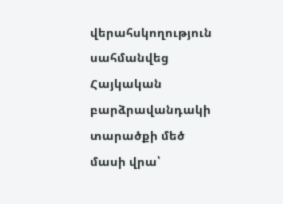վերահսկողություն սահմանվեց Հայկական բարձրավանդակի տարածքի մեծ մասի վրա՝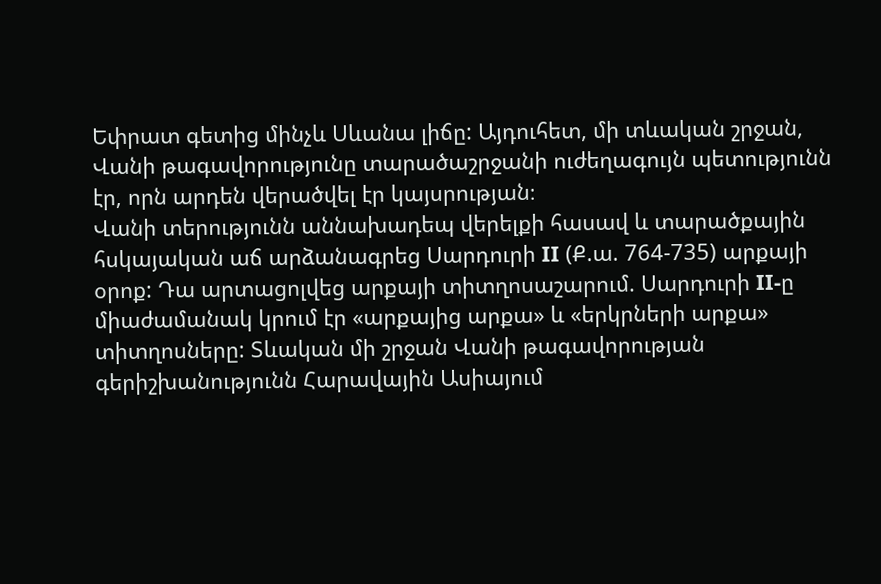Եփրատ գետից մինչև Սևանա լիճը: Այդուհետ, մի տևական շրջան, Վանի թագավորությունը տարածաշրջանի ուժեղագույն պետությունն էր, որն արդեն վերածվել էր կայսրության։
Վանի տերությունն աննախադեպ վերելքի հասավ և տարածքային հսկայական աճ արձանագրեց Սարդուրի II (Ք.ա. 764-735) արքայի օրոք: Դա արտացոլվեց արքայի տիտղոսաշարում. Սարդուրի II-ը միաժամանակ կրում էր «արքայից արքա» և «երկրների արքա» տիտղոսները: Տևական մի շրջան Վանի թագավորության գերիշխանությունն Հարավային Ասիայում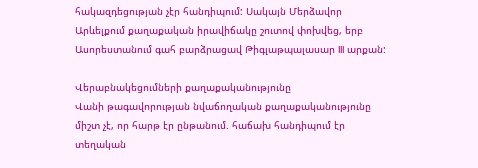հակազդեցության չէր հանդիպում: Սակայն Մերձավոր Արևելքում քաղաքական իրավիճակը շուտով փոխվեց, երբ Ասորեստանում գահ բարձրացավ Թիգլաթպալասար III արքան:

Վերաբնակեցումների քաղաքականությունը
Վանի թագավորության նվաճողական քաղաքականությունը միշտ չէ, որ հարթ էր ընթանում. հաճախ հանդիպում էր տեղական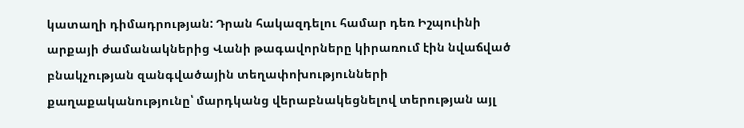կատաղի դիմադրության: Դրան հակազդելու համար դեռ Իշպուինի արքայի ժամանակներից Վանի թագավորները կիրառում էին նվաճված բնակչության զանգվածային տեղափոխությունների քաղաքականությունը՝ մարդկանց վերաբնակեցնելով տերության այլ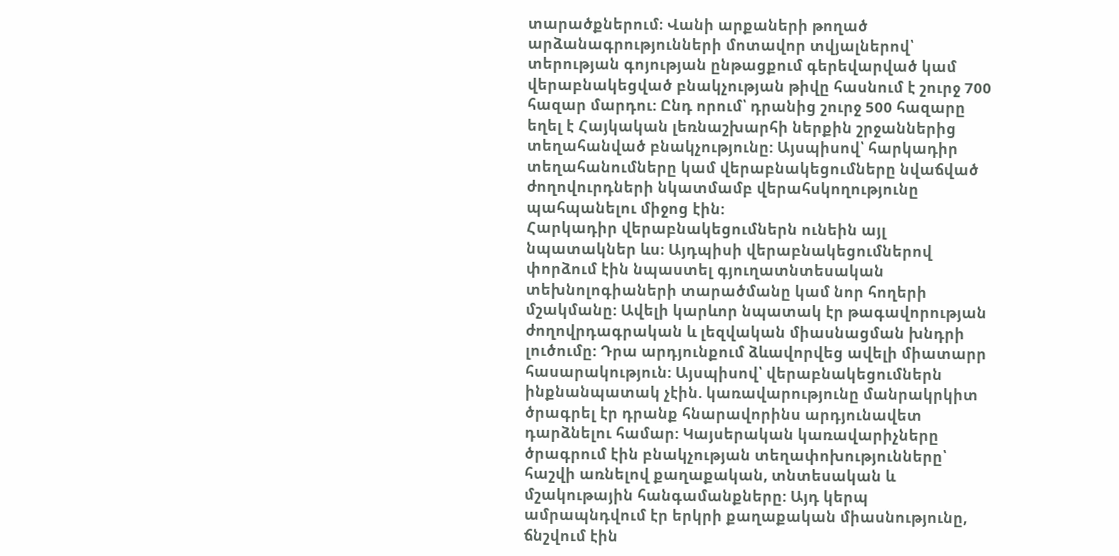տարածքներում։ Վանի արքաների թողած արձանագրությունների մոտավոր տվյալներով՝ տերության գոյության ընթացքում գերեվարված կամ վերաբնակեցված բնակչության թիվը հասնում է շուրջ 700 հազար մարդու: Ընդ որում՝ դրանից շուրջ 500 հազարը եղել է Հայկական լեռնաշխարհի ներքին շրջաններից տեղահանված բնակչությունը: Այսպիսով՝ հարկադիր տեղահանումները կամ վերաբնակեցումները նվաճված ժողովուրդների նկատմամբ վերահսկողությունը պահպանելու միջոց էին:
Հարկադիր վերաբնակեցումներն ունեին այլ նպատակներ ևս։ Այդպիսի վերաբնակեցումներով փորձում էին նպաստել գյուղատնտեսական տեխնոլոգիաների տարածմանը կամ նոր հողերի մշակմանը: Ավելի կարևոր նպատակ էր թագավորության ժողովրդագրական և լեզվական միասնացման խնդրի լուծումը: Դրա արդյունքում ձևավորվեց ավելի միատարր հասարակություն: Այսպիսով՝ վերաբնակեցումներն ինքնանպատակ չէին. կառավարությունը մանրակրկիտ ծրագրել էր դրանք հնարավորինս արդյունավետ դարձնելու համար: Կայսերական կառավարիչները ծրագրում էին բնակչության տեղափոխությունները՝ հաշվի առնելով քաղաքական, տնտեսական և մշակութային հանգամանքները: Այդ կերպ ամրապնդվում էր երկրի քաղաքական միասնությունը, ճնշվում էին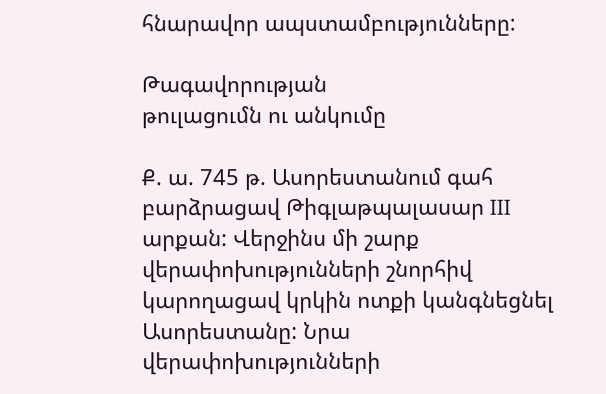հնարավոր ապստամբությունները:

Թագավորության
թուլացումն ու անկումը

Ք. ա. 745 թ. Ասորեստանում գահ բարձրացավ Թիգլաթպալասար III արքան: Վերջինս մի շարք վերափոխությունների շնորհիվ կարողացավ կրկին ոտքի կանգնեցնել Ասորեստանը: Նրա վերափոխությունների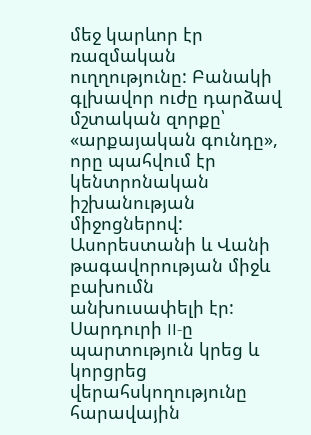մեջ կարևոր էր ռազմական ուղղությունը: Բանակի գլխավոր ուժը դարձավ մշտական զորքը՝ «արքայական գունդը», որը պահվում էր կենտրոնական իշխանության միջոցներով: Ասորեստանի և Վանի թագավորության միջև բախումն անխուսափելի էր: Սարդուրի II-ը պարտություն կրեց և կորցրեց վերահսկողությունը հարավային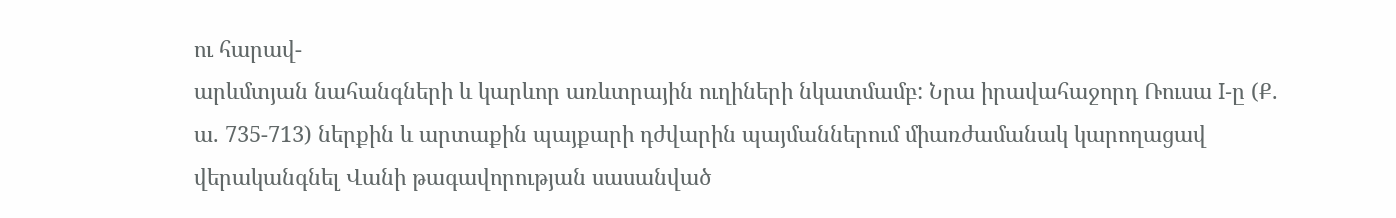ու հարավ-
արևմտյան նահանգների և կարևոր առևտրային ուղիների նկատմամբ: Նրա իրավահաջորդ Ռուսա I-ը (Ք. ա. 735-713) ներքին և արտաքին պայքարի դժվարին պայմաններում միառժամանակ կարողացավ վերականգնել Վանի թագավորության սասանված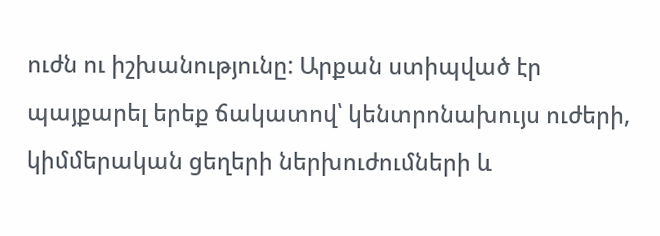ուժն ու իշխանությունը: Արքան ստիպված էր պայքարել երեք ճակատով՝ կենտրոնախույս ուժերի, կիմմերական ցեղերի ներխուժումների և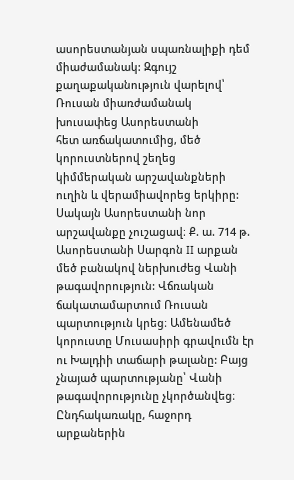ասորեստանյան սպառնալիքի դեմ միաժամանակ: Զգույշ քաղաքականություն վարելով՝ Ռուսան միառժամանակ խուսափեց Ասորեստանի
հետ առճակատումից, մեծ կորուստներով շեղեց կիմմերական արշավանքների ուղին և վերամիավորեց երկիրը: Սակայն Ասորեստանի նոր արշավանքը չուշացավ։ Ք. ա. 714 թ. Ասորեստանի Սարգոն II արքան մեծ բանակով ներխուժեց Վանի թագավորություն: Վճռական ճակատամարտում Ռուսան պարտություն կրեց։ Ամենամեծ կորուստը Մուսասիրի գրավումն էր ու Խալդիի տաճարի թալանը: Բայց չնայած պարտությանը՝ Վանի թագավորությունը չկործանվեց։ Ընդհակառակը, հաջորդ
արքաներին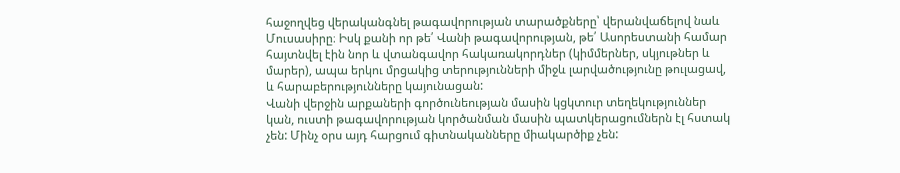հաջողվեց վերականգնել թագավորության տարածքները՝ վերանվաճելով նաև Մուսասիրը։ Իսկ քանի որ թե՛ Վանի թագավորության, թե՛ Ասորեստանի համար հայտնվել էին նոր և վտանգավոր հակառակորդներ (կիմմերներ, սկյութներ և մարեր), ապա երկու մրցակից տերությունների միջև լարվածությունը թուլացավ, և հարաբերությունները կայունացան:
Վանի վերջին արքաների գործունեության մասին կցկտուր տեղեկություններ կան, ուստի թագավորության կործանման մասին պատկերացումներն էլ հստակ չեն: Մինչ օրս այդ հարցում գիտնականները միակարծիք չեն: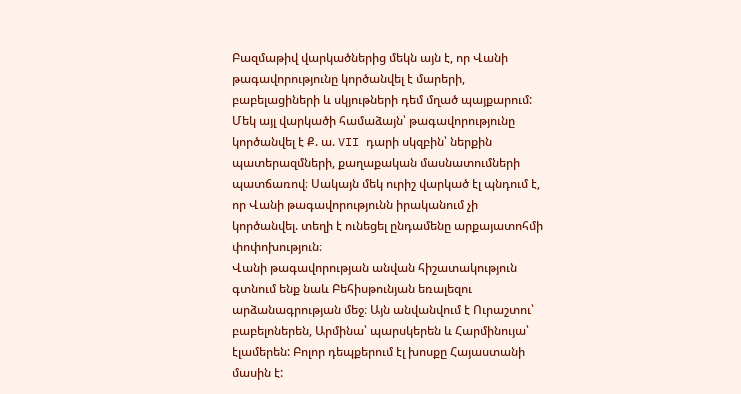Բազմաթիվ վարկածներից մեկն այն է, որ Վանի թագավորությունը կործանվել է մարերի, բաբելացիների և սկյութների դեմ մղած պայքարում: Մեկ այլ վարկածի համաձայն՝ թագավորությունը կործանվել է Ք. ա. VII դարի սկզբին՝ ներքին պատերազմների, քաղաքական մասնատումների պատճառով։ Սակայն մեկ ուրիշ վարկած էլ պնդում է, որ Վանի թագավորությունն իրականում չի կործանվել. տեղի է ունեցել ընդամենը արքայատոհմի փոփոխություն։
Վանի թագավորության անվան հիշատակություն գտնում ենք նաև Բեհիսթունյան եռալեզու արձանագրության մեջ։ Այն անվանվում է Ուրաշտու՝ բաբելոներեն, Արմինա՝ պարսկերեն և Հարմինույա՝ էլամերեն: Բոլոր դեպքերում էլ խոսքը Հայաստանի մասին է: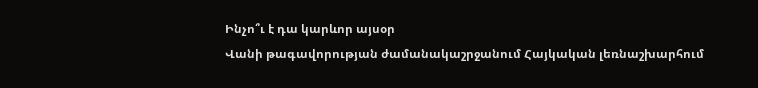Ինչո՞ւ է դա կարևոր այսօր
Վանի թագավորության ժամանակաշրջանում Հայկական լեռնաշխարհում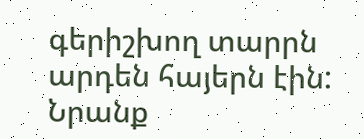գերիշխող տարրն արդեն հայերն էին: Նրանք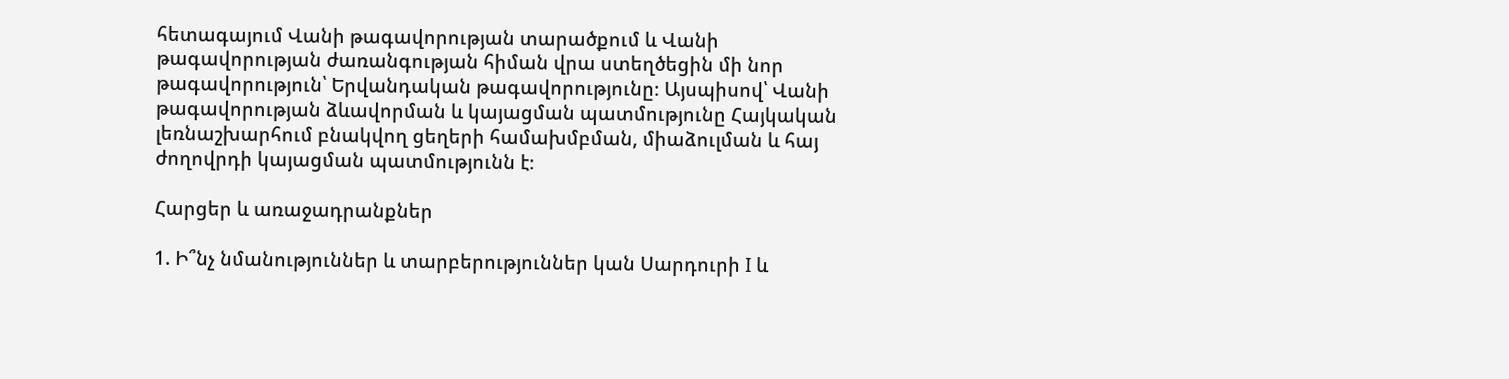հետագայում Վանի թագավորության տարածքում և Վանի թագավորության ժառանգության հիման վրա ստեղծեցին մի նոր թագավորություն՝ Երվանդական թագավորությունը։ Այսպիսով՝ Վանի թագավորության ձևավորման և կայացման պատմությունը Հայկական լեռնաշխարհում բնակվող ցեղերի համախմբման, միաձուլման և հայ ժողովրդի կայացման պատմությունն է։

Հարցեր և առաջադրանքներ

1. Ի՞նչ նմանություններ և տարբերություններ կան Սարդուրի I և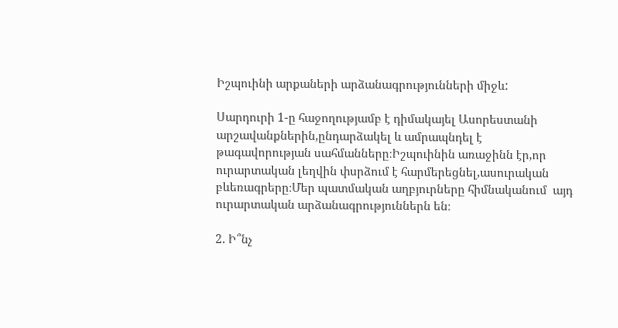Իշպուինի արքաների արձանագրությունների միջև:

Սարդուրի 1-ը հաջողությամբ է դիմակայել Ասորեստանի արշավանքներին,ընդարձակել և ամրապնդել է թագավորության սահմանները։Իշպուինին առաջինն էր,որ ուրարտական լեղվին փսրձում է հարմերեցնել,ասուրական բևեռագրերը։Մեր պատմական աղբյուրները հիմնականում  այդ  ուրարտական արձանագրություններն են։

2. Ի՞նչ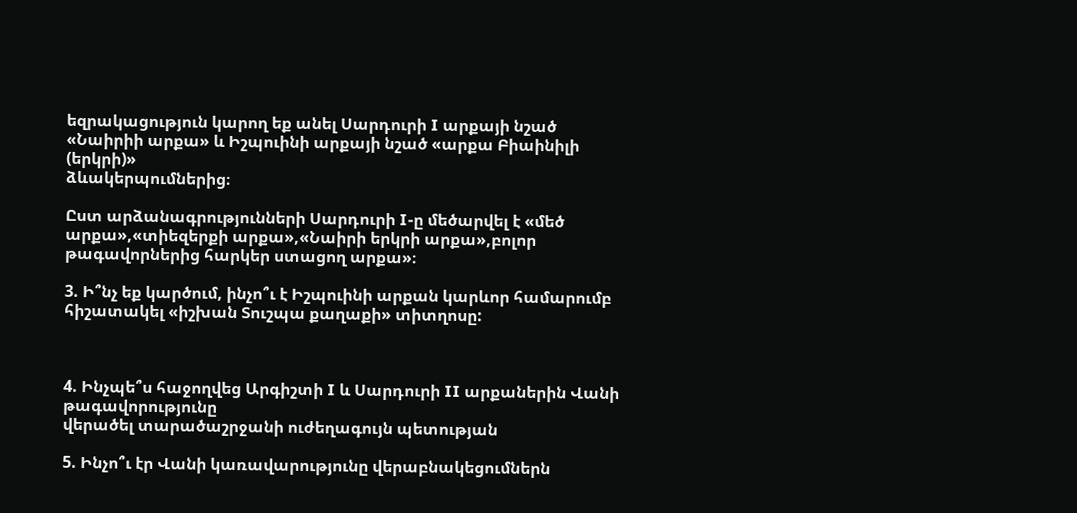եզրակացություն կարող եք անել Սարդուրի I արքայի նշած «Նաիրիի արքա» և Իշպուինի արքայի նշած «արքա Բիաինիլի (երկրի)»
ձևակերպումներից։

Ըստ արձանագրությունների Սարդուրի I-ը մեծարվել է «մեծ արքա»,«տիեզերքի արքա»,«Նաիրի երկրի արքա»,բոլոր թագավորներից հարկեր ստացող արքա»։

3. Ի՞նչ եք կարծում, ինչո՞ւ է Իշպուինի արքան կարևոր համարումբ
հիշատակել «իշխան Տուշպա քաղաքի» տիտղոսը:



4. Ինչպե՞ս հաջողվեց Արգիշտի I և Սարդուրի II արքաներին Վանի թագավորությունը
վերածել տարածաշրջանի ուժեղագույն պետության

5. Ինչո՞ւ էր Վանի կառավարությունը վերաբնակեցումներն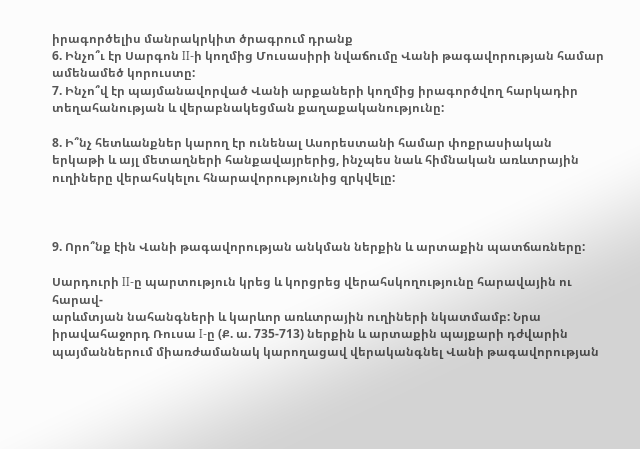իրագործելիս մանրակրկիտ ծրագրում դրանք
6. Ինչո՞ւ էր Սարգոն II-ի կողմից Մուսասիրի նվաճումը Վանի թագավորության համար ամենամեծ կորուստը:
7. Ինչո՞վ էր պայմանավորված Վանի արքաների կողմից իրագործվող հարկադիր տեղահանության և վերաբնակեցման քաղաքականությունը:

8. Ի՞նչ հետևանքներ կարող էր ունենալ Ասորեստանի համար փոքրասիական
երկաթի և այլ մետաղների հանքավայրերից, ինչպես նաև հիմնական առևտրային ուղիները վերահսկելու հնարավորությունից զրկվելը:



9. Որո՞նք էին Վանի թագավորության անկման ներքին և արտաքին պատճառները:

Սարդուրի II-ը պարտություն կրեց և կորցրեց վերահսկողությունը հարավային ու հարավ-
արևմտյան նահանգների և կարևոր առևտրային ուղիների նկատմամբ: Նրա իրավահաջորդ Ռուսա I-ը (Ք. ա. 735-713) ներքին և արտաքին պայքարի դժվարին պայմաններում միառժամանակ կարողացավ վերականգնել Վանի թագավորության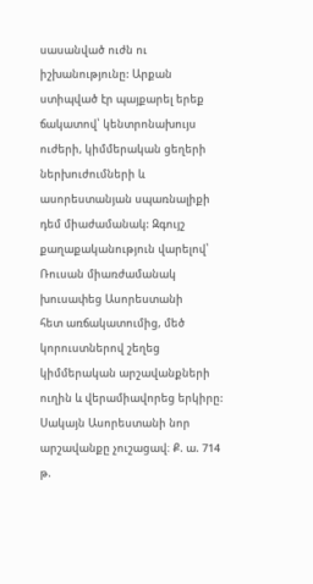սասանված ուժն ու իշխանությունը: Արքան ստիպված էր պայքարել երեք ճակատով՝ կենտրոնախույս ուժերի, կիմմերական ցեղերի ներխուժումների և ասորեստանյան սպառնալիքի դեմ միաժամանակ: Զգույշ քաղաքականություն վարելով՝ Ռուսան միառժամանակ խուսափեց Ասորեստանի
հետ առճակատումից, մեծ կորուստներով շեղեց կիմմերական արշավանքների ուղին և վերամիավորեց երկիրը: Սակայն Ասորեստանի նոր արշավանքը չուշացավ։ Ք. ա. 714 թ.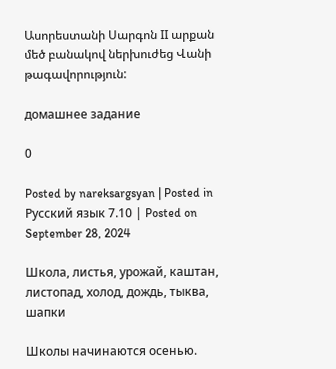Ասորեստանի Սարգոն II արքան մեծ բանակով ներխուժեց Վանի թագավորություն:

домашнее задание

0

Posted by nareksargsyan | Posted in Русский язык 7.10 | Posted on September 28, 2024

Школа, листья, урожай, каштан, листопад, холод, дождь, тыква, шапки

Школы начинаются осенью.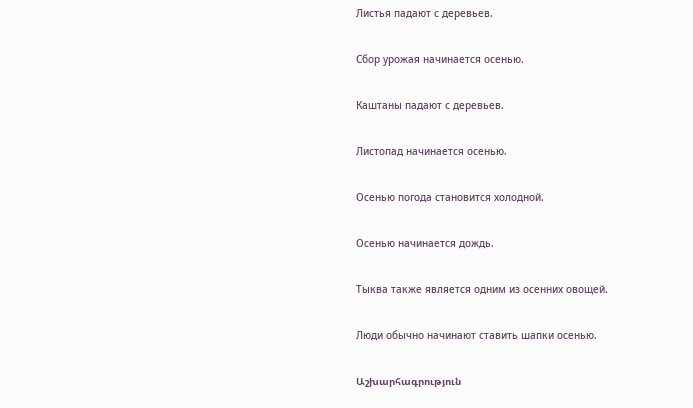Листья падают с деревьев.

Сбор урожая начинается осенью.

Каштаны падают с деревьев.

Листопад начинается осенью.

Осенью погода становится холодной.

Осенью начинается дождь.

Тыква также является одним из осенних овощей.

Люди обычно начинают ставить шапки осенью.

Աշխարհագրություն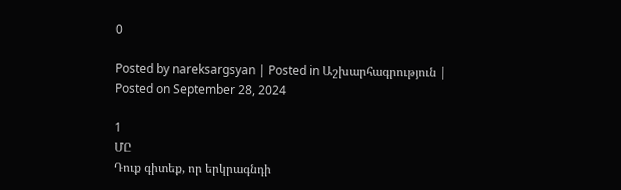0

Posted by nareksargsyan | Posted in Աշխարհագրություն | Posted on September 28, 2024

1
ՄԸ
Դուք գիտեք, որ երկրագնդի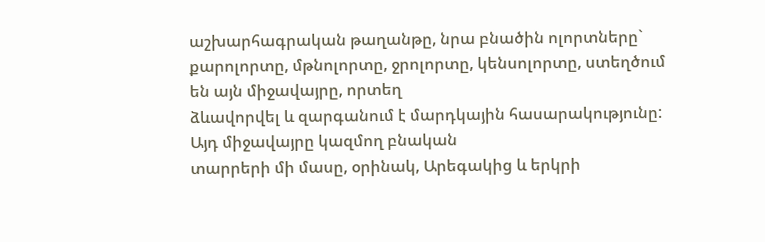աշխարհագրական թաղանթը, նրա բնածին ոլորտները`
քարոլորտը, մթնոլորտը, ջրոլորտը, կենսոլորտը, ստեղծում են այն միջավայրը, որտեղ
ձևավորվել և զարգանում է մարդկային հասարակությունը: Այդ միջավայրը կազմող բնական
տարրերի մի մասը, օրինակ, Արեգակից և երկրի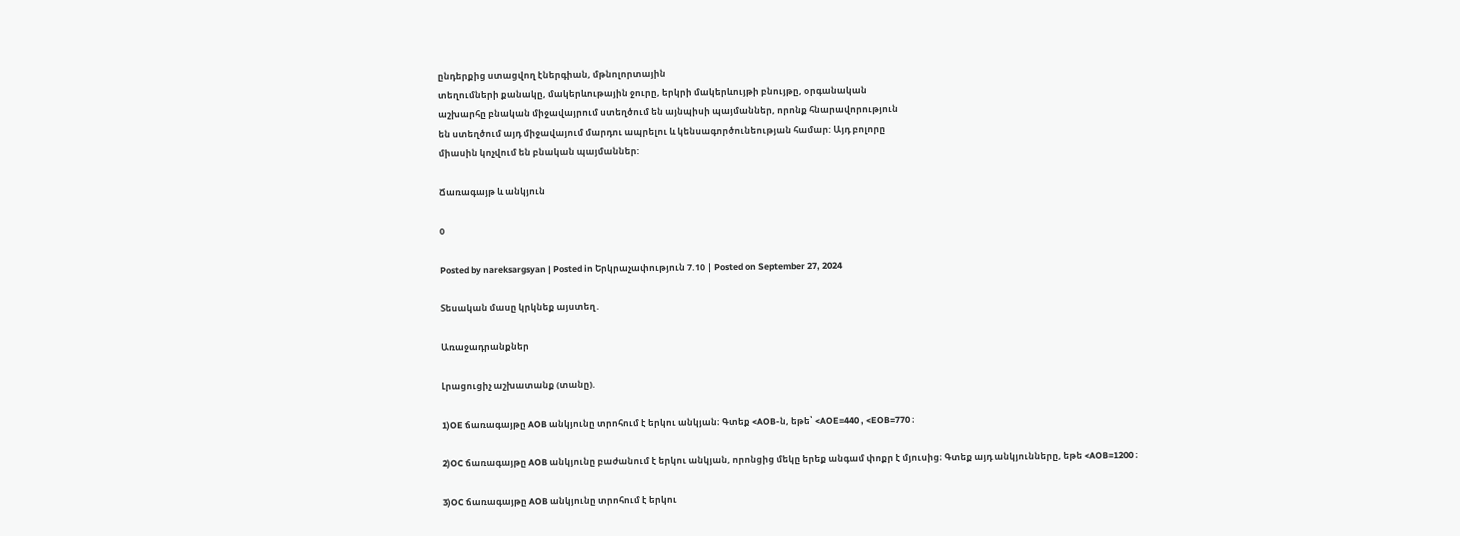ընդերքից ստացվող էներգիան, մթնոլորտային
տեղումների քանակը, մակերևութային ջուրը, երկրի մակերևույթի բնույթը, օրգանական
աշխարհը բնական միջավայրում ստեղծում են այնպիսի պայմաններ, որոնք հնարավորություն
են ստեղծում այդ միջավայում մարդու ապրելու և կենսագործունեության համար: Այդ բոլորը
միասին կոչվում են բնական պայմաններ:

Ճառագայթ և անկյուն

0

Posted by nareksargsyan | Posted in Երկրաչափություն 7.10 | Posted on September 27, 2024

Տեսական մասը կրկնեք այստեղ․

Առաջադրանքներ

Լրացուցիչ աշխատանք (տանը).

1)OE ճառագայթը AOB անկյունը տրոհում է երկու անկյան։ Գտեք <AOB-ն, եթե՝ <AOE=440 , <EOB=770 ։

2)OC ճառագայթը AOB անկյունը բաժանում է երկու անկյան, որոնցից մեկը երեք անգամ փոքր է մյուսից։ Գտեք այդ անկյունները, եթե <AOB=1200 ։

3)OC ճառագայթը AOB անկյունը տրոհում է երկու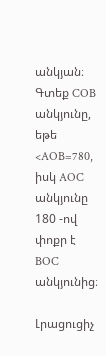անկյան։ Գտեք COB անկյունը, եթե <AOB=780, իսկ AOC անկյունը 180 -ով փոքր է BOC անկյունից։

Լրացուցիչ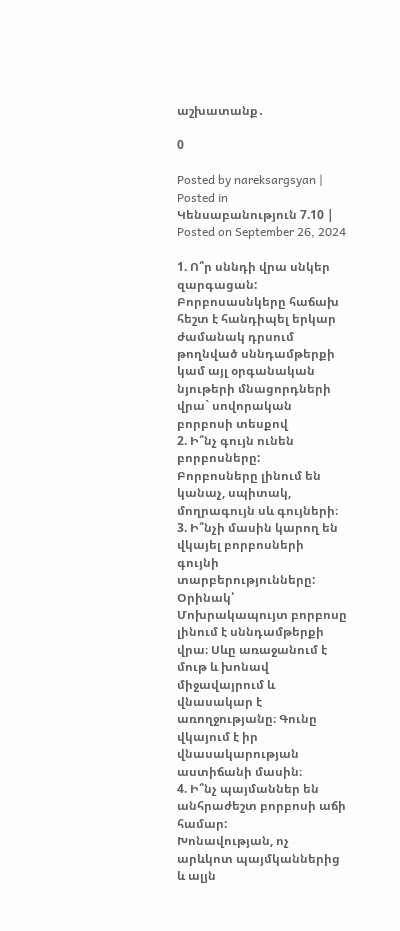աշխատանք․

0

Posted by nareksargsyan | Posted in Կենսաբանություն 7.10 | Posted on September 26, 2024

1. Ո՞ր սննդի վրա սնկեր զարգացան:
Բորբոսասնկերը հաճախ հեշտ է հանդիպել երկար ժամանակ դրսում թողնված սննդամթերքի կամ այլ օրգանական նյութերի մնացորդների վրա` սովորական բորբոսի տեսքով
2. Ի՞նչ գույն ունեն բորբոսները:
Բորբոսները լինում են կանաչ, սպիտակ, մողրագույն սև գույների։
3. Ի՞նչի մասին կարող են վկայել բորբոսների գույնի տարբերությունները:
Օրինակ՝ Մոխրակապույտ բորբոսը լինում է սննդամթերքի վրա։ Սևը առաջանում է մութ և խոնավ միջավայրում և վնասակար է առողջությանը։ Գունը վկայում է իր վնասակարության աստիճանի մասին։
4. Ի՞նչ պայմաններ են անհրաժեշտ բորբոսի աճի համար:
Խոնավության, ոչ արևկոտ պայմկաններից և ալյն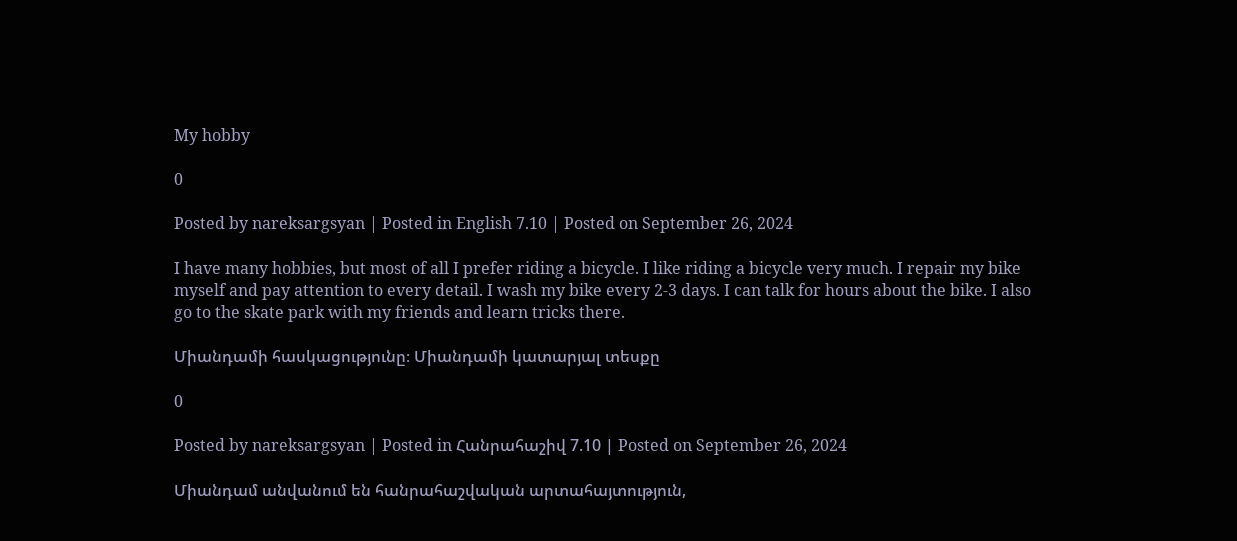My hobby

0

Posted by nareksargsyan | Posted in English 7.10 | Posted on September 26, 2024

I have many hobbies, but most of all I prefer riding a bicycle. I like riding a bicycle very much. I repair my bike myself and pay attention to every detail. I wash my bike every 2-3 days. I can talk for hours about the bike. I also go to the skate park with my friends and learn tricks there.

Միանդամի հասկացությունը։ Միանդամի կատարյալ տեսքը

0

Posted by nareksargsyan | Posted in Հանրահաշիվ 7.10 | Posted on September 26, 2024

Միանդամ անվանում են հանրահաշվական արտահայտություն,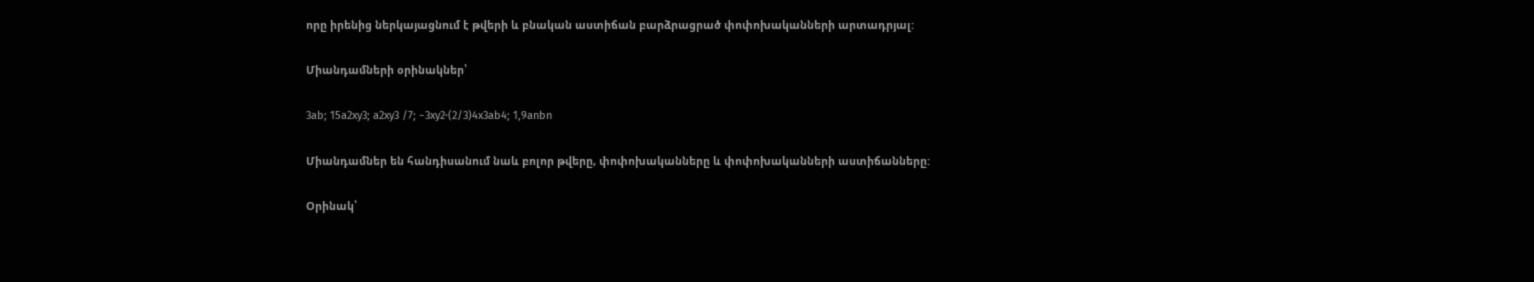որը իրենից ներկայացնում է թվերի և բնական աստիճան բարձրացրած փոփոխականների արտադրյալ:

Միանդամների օրինակներ՝

3ab; 15a2xy3; a2xy3 /7; −3xy2⋅(2/3)4x3ab4; 1,9anbn

Միանդամներ են հանդիսանում նաև բոլոր թվերը, փոփոխականները և փոփոխականների աստիճանները:

Օրինակ՝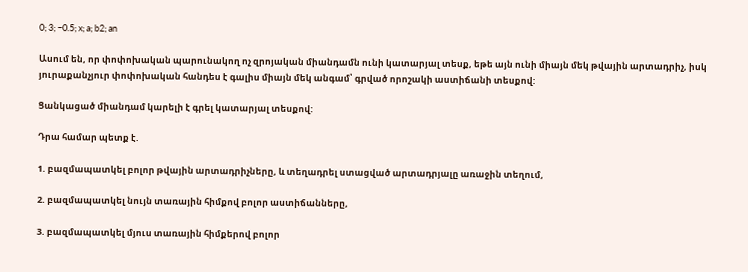0; 3; −0.5; x; a; b2; an

Ասում են, որ փոփոխական պարունակող ոչ զրոյական միանդամն ունի կատարյալ տեսք, եթե այն ունի միայն մեկ թվային արտադրիչ, իսկ յուրաքանչյուր փոփոխական հանդես է գալիս միայն մեկ անգամ՝ գրված որոշակի աստիճանի տեսքով:

Ցանկացած միանդամ կարելի է գրել կատարյալ տեսքով:

Դրա համար պետք է.

1. բազմապատկել բոլոր թվային արտադրիչները, և տեղադրել ստացված արտադրյալը առաջին տեղում,

2. բազմապատկել նույն տառային հիմքով բոլոր աստիճանները,

3. բազմապատկել մյուս տառային հիմքերով բոլոր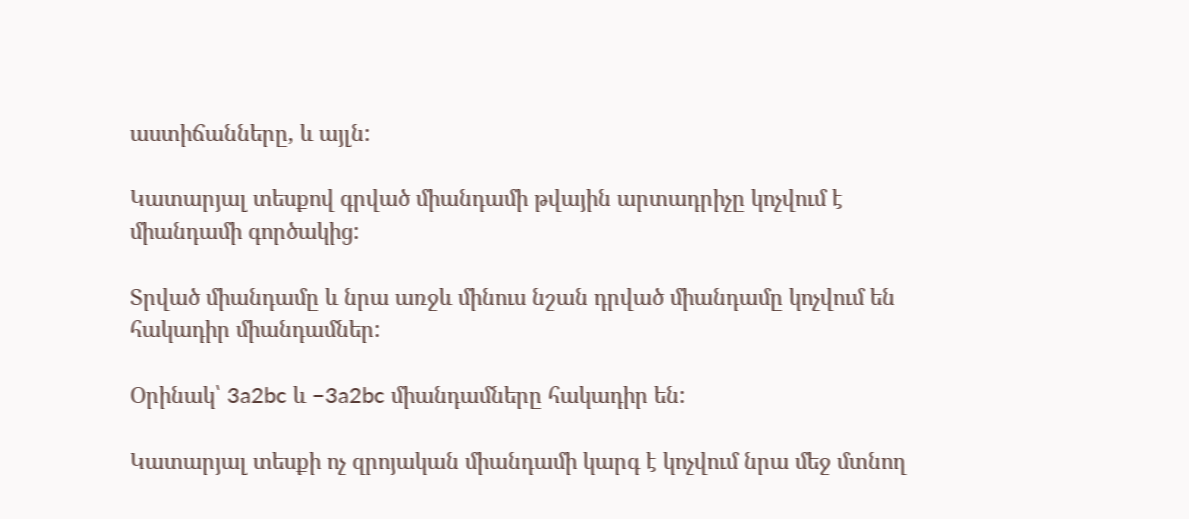աստիճանները, և այլն:

Կատարյալ տեսքով գրված միանդամի թվային արտադրիչը կոչվում է միանդամի գործակից:

Տրված միանդամը և նրա առջև մինուս նշան դրված միանդամը կոչվում են հակադիր միանդամներ:

Օրինակ՝ 3a2bc և −3a2bc միանդամները հակադիր են:

Կատարյալ տեսքի ոչ զրոյական միանդամի կարգ է կոչվում նրա մեջ մտնող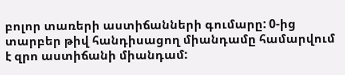բոլոր տառերի աստիճանների գումարը: 0-ից տարբեր թիվ հանդիսացող միանդամը համարվում է զրո աստիճանի միանդամ: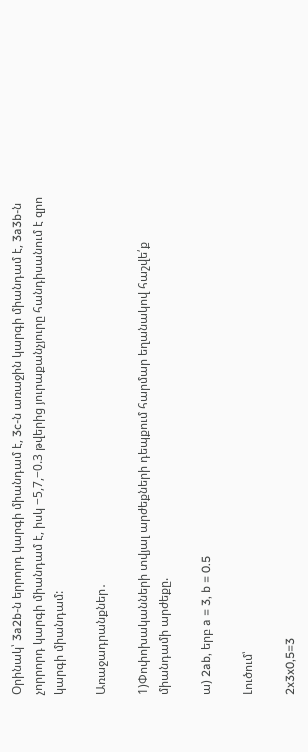Օրինակ՝ 3a2b-ն երրորդ կարգի միանդամ է, 3c-ն առաջին կարգի միանդամ է, 3a3b-ն չորրորդ կարգի միանդամ է, իսկ −5,7,−0.3 թվերից յուրաքանչյուրը հանդիսանում է զրո կարգի միանդամ:

Առաջադրանքներ․

1)Փոփոխականների տվյալ արժեքների դեպքում հարմար եղանակով հաշվե՛ք
միանդամի արժեքը.

ա) 2ab, երբ a = 3, b = 0.5

Լուծում՝

2x3x0,5=3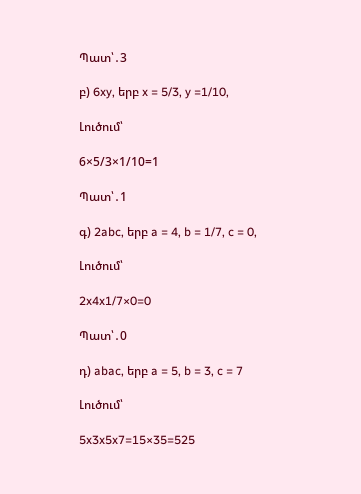Պատ՝․3

բ) 6xy, երբ x = 5/3, y =1/10,

Լուծում՝

6×5/3×1/10=1

Պատ՝․1

գ) 2abc, երբ a = 4, b = 1/7, c = 0,

Լուծում՝

2x4x1/7×0=0

Պատ՝․0

դ) abac, երբ a = 5, b = 3, c = 7

Լուծում՝

5x3x5x7=15×35=525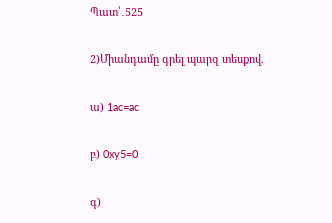Պատ՝․525

2)Միանդամը գրել պարզ տեսքով.

ա) 1ac=ac

բ) 0xy5=0

գ)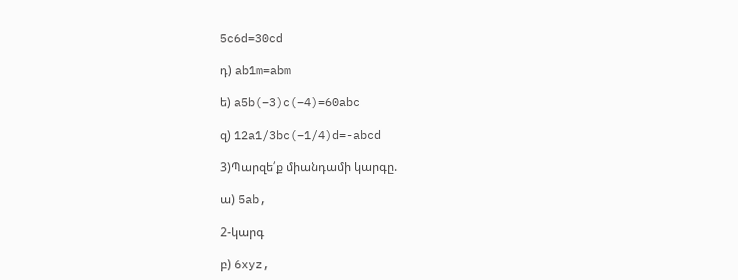5c6d=30cd

դ) ab1m=abm

ե) a5b(−3)c(−4)=60abc

զ) 12a1/3bc(−1/4)d=-abcd

3)Պարզե՛ք միանդամի կարգը.

ա) 5ab,

2-կարգ

բ) 6xyz,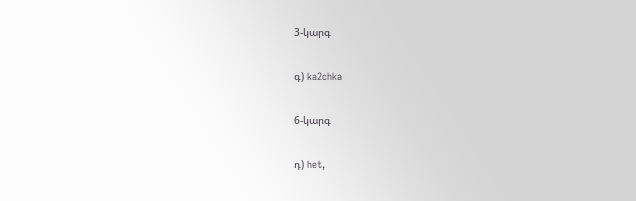3-կարգ

գ) ka2chka

6-կարգ

դ) het,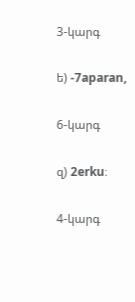3-կարգ

ե) -7aparan,

6-կարգ

զ) 2erku։

4-կարգ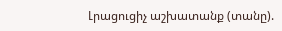Լրացուցիչ աշխատանք (տանը).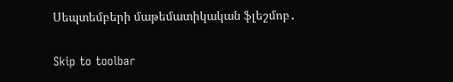Սեպտեմբերի մաթեմատիկական ֆլեշմոբ․

Skip to toolbar